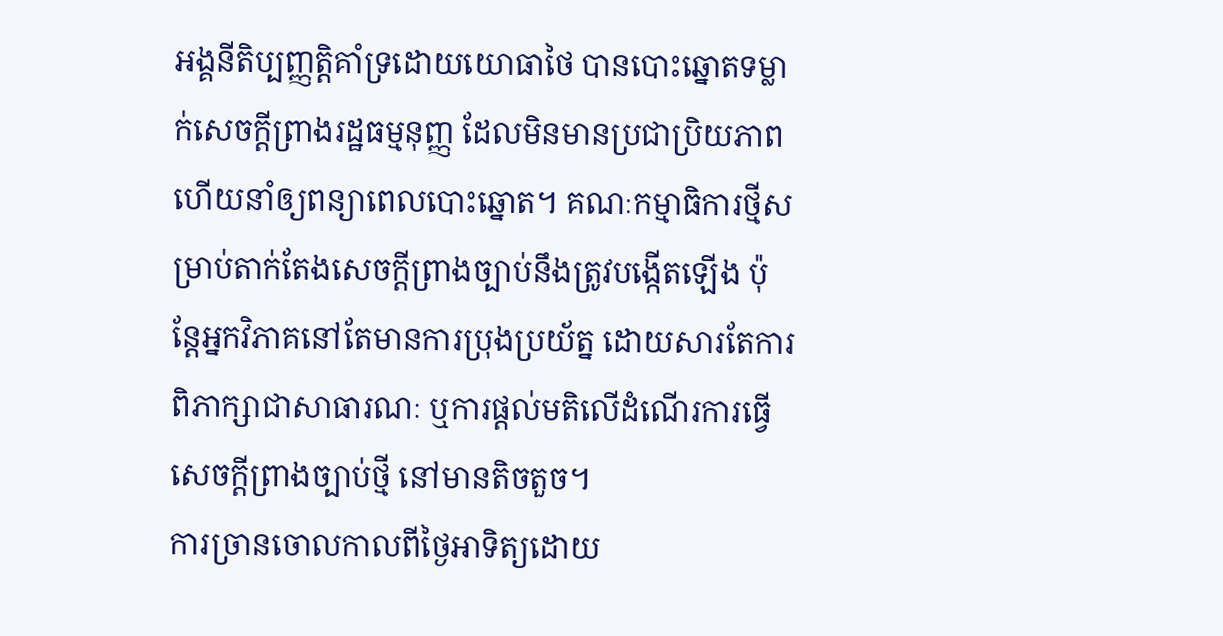អង្គនីតិប្បញ្ញត្តិគាំទ្រដោយយោធាថៃ បានបោះឆ្នោតទម្លាក់សេចក្ដីព្រាងរដ្ឋធម្មនុញ្ញ ដែលមិនមានប្រជាប្រិយភាព ហើយនាំឲ្យពន្យាពេលបោះឆ្នោត។ គណៈកម្មាធិការថ្មីសម្រាប់តាក់តែងសេចក្តីព្រាងច្បាប់នឹងត្រូវបង្កើតឡើង ប៉ុន្តែអ្នកវិភាគនៅតែមានការប្រុងប្រយ័ត្ន ដោយសារតែការពិភាក្សាជាសាធារណៈ ឬការផ្តល់មតិលើដំណើរការធ្វើសេចក្តីព្រាងច្បាប់ថ្មី នៅមានតិចតួច។
ការច្រានចោលកាលពីថ្ងៃអាទិត្យដោយ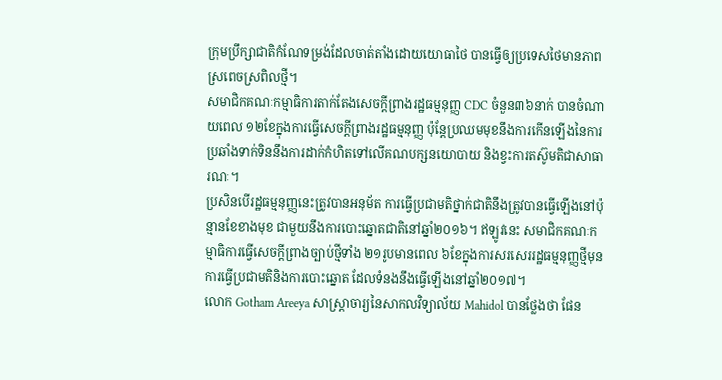ក្រុមប្រឹក្សាជាតិកំណែទម្រង់ដែលចាត់តាំងដោយយោធាថៃ បានធ្វើឲ្យប្រទេសថៃមានភាពស្រពេចស្រពិលថ្មី។
សមាជិកគណៈកម្មាធិការតាក់តែងសេចក្ដីព្រាងរដ្ឋធម្មនុញ្ញ CDC ចំនួន៣៦នាក់ បានចំណាយពេល ១២ខែក្នុងការធ្វើសេចក្ដីព្រាងរដ្ឋធម្មនុញ្ញ ប៉ុន្តែប្រឈមមុខនឹងការកើនឡើងនៃការប្រឆាំងទាក់ទិននឹងការដាក់កំហិតទៅលើគណបក្សនយោបាយ និងខ្វះការតស៊ូមតិជាសាធារណៈ។
ប្រសិនបើរដ្ឋធម្មនុញ្ញនេះត្រូវបានអនុម័ត ការធ្វើប្រជាមតិថ្នាក់ជាតិនឹងត្រូវបានធ្វើឡើងនៅប៉ុន្មានខែខាងមុខ ជាមួយនឹងការបោះឆ្នោតជាតិនៅឆ្នាំ២០១៦។ ឥឡូវនេះ សមាជិកគណៈកម្មាធិការធ្វើសេចក្ដីព្រាងច្បាប់ថ្មីទាំង ២១រូបមានពេល ៦ខែក្នុងការសរសេររដ្ឋធម្មនុញ្ញថ្មីមុនការធ្វើប្រជាមតិនិងការបោះឆ្នោត ដែលទំនងនឹងធ្វើឡើងនៅឆ្នាំ២០១៧។
លោក Gotham Areeya សាស្ត្រាចារ្យនៃសាកលវិទ្យាល័យ Mahidol បានថ្លែងថា ផែន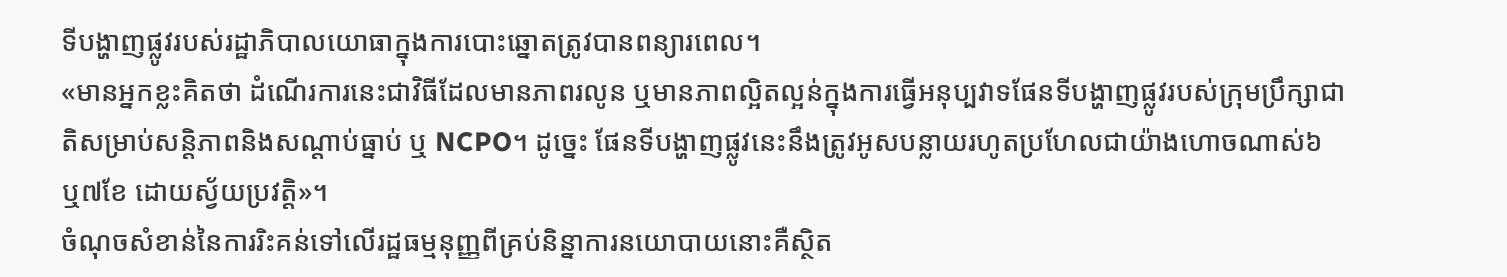ទីបង្ហាញផ្លូវរបស់រដ្ឋាភិបាលយោធាក្នុងការបោះឆ្នោតត្រូវបានពន្យារពេល។
«មានអ្នកខ្លះគិតថា ដំណើរការនេះជាវិធីដែលមានភាពរលូន ឬមានភាពល្អិតល្អន់ក្នុងការធ្វើអនុប្បវាទផែនទីបង្ហាញផ្លូវរបស់ក្រុមប្រឹក្សាជាតិសម្រាប់សន្តិភាពនិងសណ្ដាប់ធ្នាប់ ឬ NCPO។ ដូច្នេះ ផែនទីបង្ហាញផ្លូវនេះនឹងត្រូវអូសបន្លាយរហូតប្រហែលជាយ៉ាងហោចណាស់៦ ឬ៧ខែ ដោយស្វ័យប្រវត្តិ»។
ចំណុចសំខាន់នៃការរិះគន់ទៅលើរដ្ឋធម្មនុញ្ញពីគ្រប់និន្នាការនយោបាយនោះគឺស្ថិត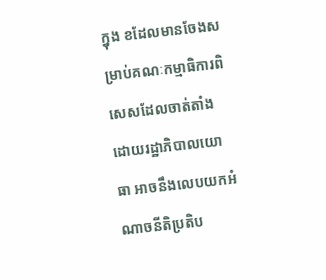ក្នុង ខដែលមានចែងសម្រាប់គណៈកម្មាធិការពិសេសដែលចាត់តាំងដោយរដ្ឋាភិបាលយោធា អាចនឹងលេបយកអំណាចនីតិប្រតិប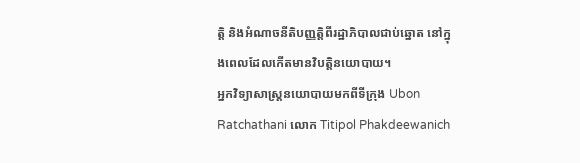ត្តិ និងអំណាចនីតិបញ្ញត្តិពីរដ្ឋាភិបាលជាប់ឆ្នោត នៅក្នុងពេលដែលកើតមានវិបត្តិនយោបាយ។
អ្នកវិទ្យាសាស្ត្រនយោបាយមកពីទីក្រុង Ubon Ratchathani លោក Titipol Phakdeewanich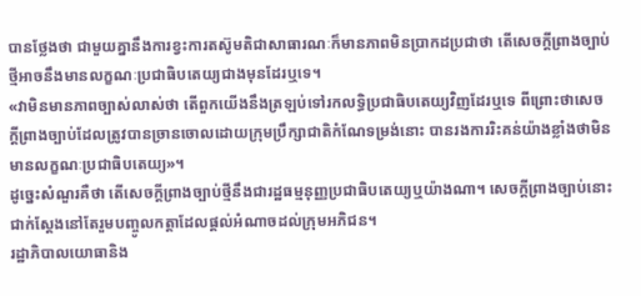បានថ្លែងថា ជាមួយគ្នានឹងការខ្វះការតស៊ូមតិជាសាធារណៈក៏មានភាពមិនប្រាកដប្រជាថា តើសេចក្ដីព្រាងច្បាប់ថ្មីអាចនឹងមានលក្ខណៈប្រជាធិបតេយ្យជាងមុនដែរឬទេ។
«វាមិនមានភាពច្បាស់លាស់ថា តើពួកយើងនឹងត្រឡប់ទៅរកលទ្ធិប្រជាធិបតេយ្យវិញដែរឬទេ ពីព្រោះថាសេចក្ដីព្រាងច្បាប់ដែលត្រូវបានច្រានចោលដោយក្រុមប្រឹក្សាជាតិកំណែទម្រង់នោះ បានរងការរិះគន់យ៉ាងខ្លាំងថាមិនមានលក្ខណៈប្រជាធិបតេយ្យ»។
ដូច្នេះសំណួរគឺថា តើសេចក្ដីព្រាងច្បាប់ថ្មីនឹងជារដ្ឋធម្មនុញ្ញប្រជាធិបតេយ្យឬយ៉ាងណា។ សេចក្ដីព្រាងច្បាប់នោះ ជាក់ស្ដែងនៅតែរួមបញ្ចូលកត្តាដែលផ្ដល់អំណាចដល់ក្រុមអភិជន។
រដ្ឋាភិបាលយោធានិង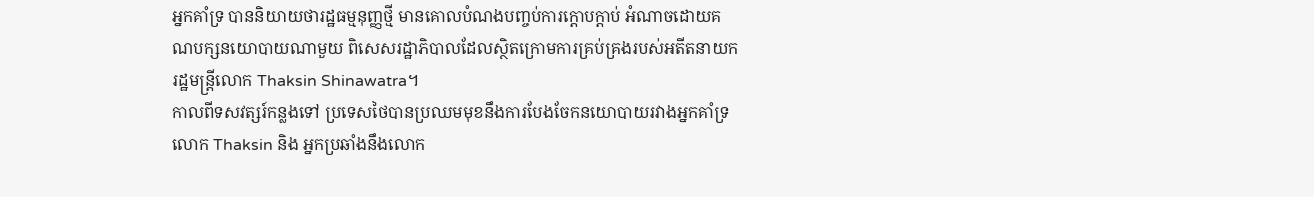អ្នកគាំទ្រ បាននិយាយថារដ្ឋធម្មនុញ្ញថ្មី មានគោលបំណងបញ្ចប់ការក្ដោបក្ដាប់ អំណាចដោយគណបក្សនយោបាយណាមួយ ពិសេសរដ្ឋាភិបាលដែលស្ថិតក្រោមការគ្រប់គ្រងរបស់អតីតនាយករដ្ឋមន្ត្រីលោក Thaksin Shinawatra។
កាលពីទសវត្សរ៍កន្លងទៅ ប្រទេសថៃបានប្រឈមមុខនឹងការបែងចែកនយោបាយរវាងអ្នកគាំទ្រលោក Thaksin និង អ្នកប្រឆាំងនឹងលោក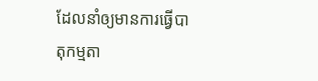ដែលនាំឲ្យមានការធ្វើបាតុកម្មតា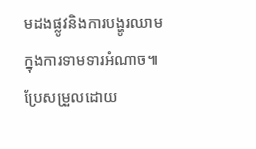មដងផ្លូវនិងការបង្ហូរឈាមក្នុងការទាមទារអំណាច៕
ប្រែសម្រួលដោយ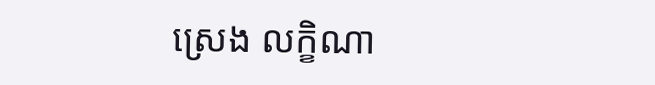ស្រេង លក្ខិណា